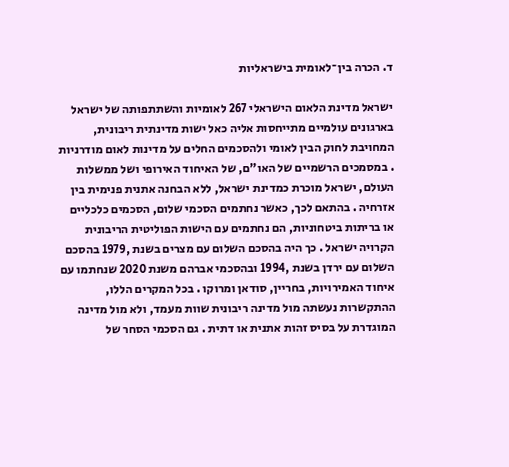ד. הכרה בין־לאומית בישראליות

ישראל מדינת הלאום הישראלי 267 לאומיות והשתתפותה של ישראל בארגונים עולמיים מתייחסות אליה כאל ישות מדינתית ריבונית, המחויבת לחוק הבין לאומי ולהסכמים החלים על מדינות לאום מודרניות . במסמכים הרשמיים של האו"ם, של האיחוד האירופי ושל ממשלות העולם, ישראל מוכרת כמדינת ישראל, ללא הבחנה אתנית פנימית בין אזרחיה . בהתאם לכך, כאשר נחתמים הסכמי שלום, הסכמים כלכליים או בריתות ביטחוניות, הם נחתמים עם הישות הפוליטית הריבונית הקרויה ישראל . כך היה בהסכם השלום עם מצרים בשנת ,1979 בהסכם השלום עם ירדן בשנת ,1994 ובהסכמי אברהם משנת 2020 שנחתמו עם איחוד האמירויות, בחריין, סודאן ומרוקו . בכל המקרים הללו, ההתקשרות נעשתה מול מדינה ריבונית שוות מעמד, ולא מול מדינה המוגדרת על בסיס זהות אתנית או דתית . גם הסכמי הסחר של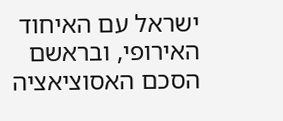ישראל עם האיחוד האירופי, ובראשם הסכם האסוציאציה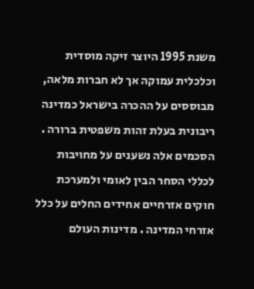משנת 1995 היוצר זיקה מוסדית וכלכלית עמוקה אך לא חברות מלאה, מבוססים על ההכרה בישראל כמדינה ריבונית בעלת זהות משפטית ברורה . הסכמים אלה נשענים על מחויבות לכללי הסחר הבין לאומי ולמערכת חוקים אזרחיים אחידים החלים על כלל אזרחי המדינה . מדינות העולם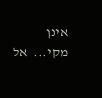אינן מקי...  אל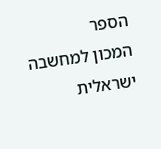הספר
המכון למחשבה ישראלית